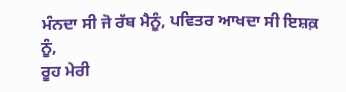ਮੰਨਦਾ ਸੀ ਜੋ ਰੱਬ ਮੈਨੂੰ, ਪਵਿਤਰ ਆਖਦਾ ਸੀ ਇਸ਼ਕ਼ ਨੂੰ,
ਰੂਹ ਮੇਰੀ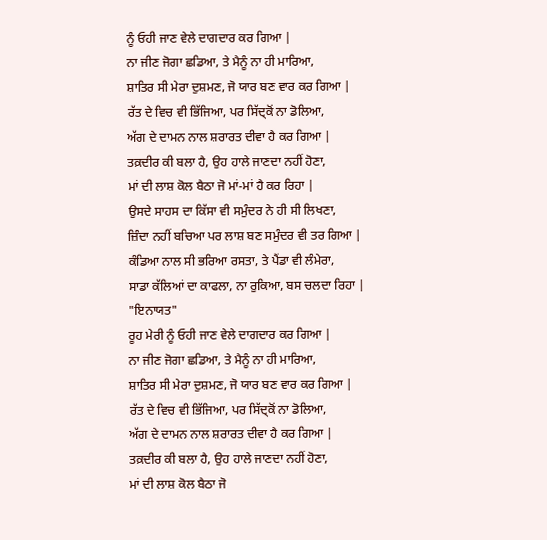ਨੂੰ ਓਹੀ ਜਾਣ ਵੇਲੇ ਦਾਗਦਾਰ ਕਰ ਗਿਆ |
ਨਾ ਜੀਣ ਜੋਗਾ ਛਡਿਆ, ਤੇ ਮੈਨੂੰ ਨਾ ਹੀ ਮਾਰਿਆ,
ਸ਼ਾਤਿਰ ਸੀ ਮੇਰਾ ਦੁਸ਼ਮਣ, ਜੋ ਯਾਰ ਬਣ ਵਾਰ ਕਰ ਗਿਆ |
ਰੱਤ ਦੇ ਵਿਚ ਵੀ ਭਿੱਜਿਆ, ਪਰ ਸਿੱਦ੍ਕੋਂ ਨਾ ਡੋਲਿਆ,
ਅੱਗ ਦੇ ਦਾਮਨ ਨਾਲ ਸ਼ਰਾਰਤ ਦੀਵਾ ਹੈ ਕਰ ਗਿਆ |
ਤਕ਼ਦੀਰ ਕੀ ਬਲਾ ਹੈ, ਉਹ ਹਾਲੇ ਜਾਣਦਾ ਨਹੀਂ ਹੋਣਾ,
ਮਾਂ ਦੀ ਲਾਸ਼ ਕੋਲ ਬੈਠਾ ਜੋ ਮਾਂ-ਮਾਂ ਹੈ ਕਰ ਰਿਹਾ |
ਉਸਦੇ ਸਾਹਸ ਦਾ ਕਿੱਸਾ ਵੀ ਸਮੁੰਦਰ ਨੇ ਹੀ ਸੀ ਲਿਖਣਾ,
ਜ਼ਿੰਦਾ ਨਹੀਂ ਬਚਿਆ ਪਰ ਲਾਸ਼ ਬਣ ਸਮੁੰਦਰ ਵੀ ਤਰ ਗਿਆ |
ਕੰਡਿਆ ਨਾਲ ਸੀ ਭਰਿਆ ਰਸਤਾ, ਤੇ ਪੈਂਡਾ ਵੀ ਲੰਮੇਰਾ,
ਸਾਡਾ ਕੱਲਿਆਂ ਦਾ ਕਾਫਲਾ, ਨਾ ਰੁਕਿਆ, ਬਸ ਚਲਦਾ ਰਿਹਾ |
"ਇਨਾਯਤ"
ਰੂਹ ਮੇਰੀ ਨੂੰ ਓਹੀ ਜਾਣ ਵੇਲੇ ਦਾਗਦਾਰ ਕਰ ਗਿਆ |
ਨਾ ਜੀਣ ਜੋਗਾ ਛਡਿਆ, ਤੇ ਮੈਨੂੰ ਨਾ ਹੀ ਮਾਰਿਆ,
ਸ਼ਾਤਿਰ ਸੀ ਮੇਰਾ ਦੁਸ਼ਮਣ, ਜੋ ਯਾਰ ਬਣ ਵਾਰ ਕਰ ਗਿਆ |
ਰੱਤ ਦੇ ਵਿਚ ਵੀ ਭਿੱਜਿਆ, ਪਰ ਸਿੱਦ੍ਕੋਂ ਨਾ ਡੋਲਿਆ,
ਅੱਗ ਦੇ ਦਾਮਨ ਨਾਲ ਸ਼ਰਾਰਤ ਦੀਵਾ ਹੈ ਕਰ ਗਿਆ |
ਤਕ਼ਦੀਰ ਕੀ ਬਲਾ ਹੈ, ਉਹ ਹਾਲੇ ਜਾਣਦਾ ਨਹੀਂ ਹੋਣਾ,
ਮਾਂ ਦੀ ਲਾਸ਼ ਕੋਲ ਬੈਠਾ ਜੋ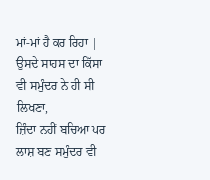ਮਾਂ-ਮਾਂ ਹੈ ਕਰ ਰਿਹਾ |
ਉਸਦੇ ਸਾਹਸ ਦਾ ਕਿੱਸਾ ਵੀ ਸਮੁੰਦਰ ਨੇ ਹੀ ਸੀ ਲਿਖਣਾ,
ਜ਼ਿੰਦਾ ਨਹੀਂ ਬਚਿਆ ਪਰ ਲਾਸ਼ ਬਣ ਸਮੁੰਦਰ ਵੀ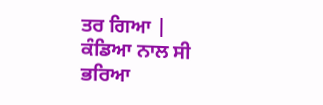ਤਰ ਗਿਆ |
ਕੰਡਿਆ ਨਾਲ ਸੀ ਭਰਿਆ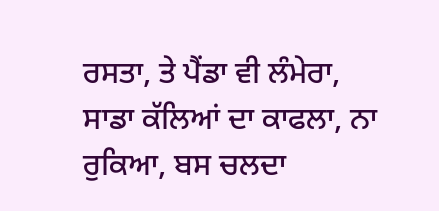ਰਸਤਾ, ਤੇ ਪੈਂਡਾ ਵੀ ਲੰਮੇਰਾ,
ਸਾਡਾ ਕੱਲਿਆਂ ਦਾ ਕਾਫਲਾ, ਨਾ ਰੁਕਿਆ, ਬਸ ਚਲਦਾ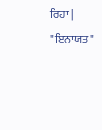ਰਿਹਾ |
"ਇਨਾਯਤ"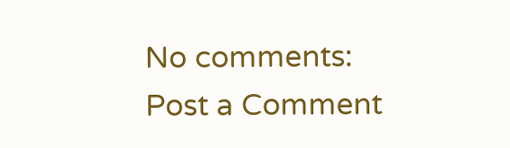No comments:
Post a Comment